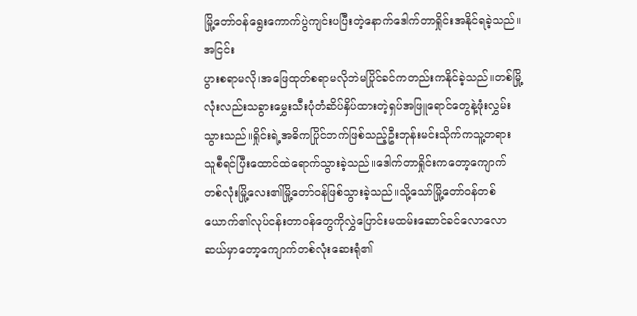မြို့တော်ဝန်ရွေးကောက်ပွဲကျင်းပပြီးတဲ့နောက်ဒေါက်တာရှိုင်းအနိုင်ရခဲ့သည်။အငြင်း
ပွားစရာမလို၊အဖြေထုတ်စရာမလိုဘဲမပြိုင်ခင်ကတည်းကနိုင်ခဲ့သည်။တစ်မြို့လုံးလည်းသခွားမွှေးသီးပုံတံဆိပ်နှိပ်ထားတဲ့ရှပ်အဖြူရောင်တွေနဲ့ဖုံးလွှမ်းသွားသည်။ရှိုင်းရဲ့အဓိကပြိုင်ဘက်ဖြစ်သည့်ဦးဘုန်းမင်းသိုက်ကသူ့တရားသူစီရင်ပြီးထောင်ထဲရောက်သွားခဲ့သည်။ဒေါက်တာရှိုင်းကတော့ကျောက်တစ်လုံးမြို့လေး၏မြို့တော်ဝန်ဖြစ်သွားခဲ့သည်။သို့သော်မြို့တော်ဝန်တစ်ယောက်၏လုပ်ငန်းတာဝန်တွေကိုလွှဲပြောင်းမထမ်းဆောင်ခင်လောလောဆယ်မှာတော့ကျောက်တစ်လုံးဆေးရုံ၏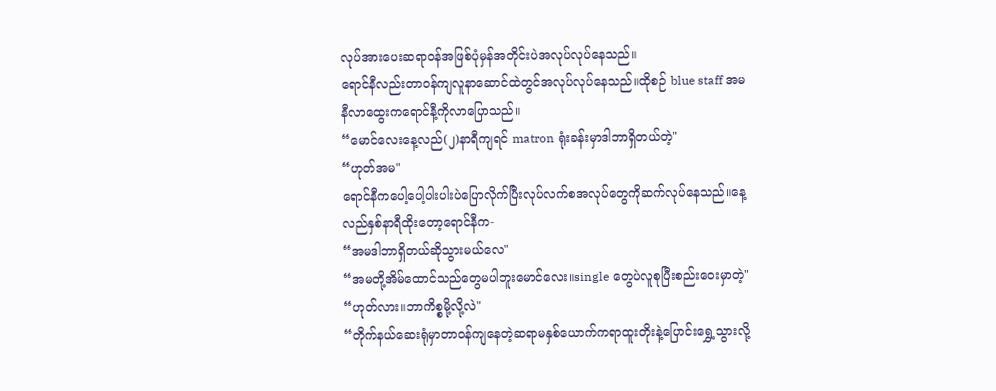လုပ်အားပေးဆရာဝန်အဖြစ်ပုံမှန်အတိုင်းပဲအလုပ်လုပ်နေသည်။
ရောင်နီလည်းတာဝန်ကျလူနာဆောင်ထဲတွင်အလုပ်လုပ်နေသည်။ထိုစဉ် blue staff အမနီလာထွေးကရောင်နီ့ကိုလာပြောသည်။
“မောင်လေးနေ့လည်(၂)နာရီကျရင် matron ရုံးခန်းမှာဒါဘာရှိတယ်တဲ့"
“ဟုတ်အမ"
ရောင်နီကပေါ့ပေါ့ပါးပါးပဲပြောလိုက်ပြီးလုပ်လက်စအလုပ်တွေကိုဆက်လုပ်နေသည်။နေ့လည်နှစ်နာရီထိုးတော့ရောင်နီက-
“အမဒါဘာရှိတယ်ဆိုသွားမယ်လေ"
“အမတို့အိမ်ထောင်သည်တွေမပါဘူးမောင်လေး။single တွေပဲလူစုပြီးစည်းဝေးမှာတဲ့"
“ဟုတ်လား။ဘာကိစ္စမို့လို့လဲ"
“တိုက်နယ်ဆေးရုံမှာတာဝန်ကျနေတဲ့ဆရာမနှစ်ယောက်ကရာထူးတိုးနဲ့ပြောင်းရွှေ့သွားလို့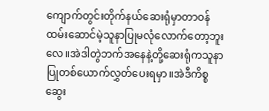ကျောက်တွင်းတိုက်နယ်ဆေးရုံမှာတာဝန်ထမ်းဆောင်မဲ့သူနာပြုမလုံလောက်တော့ဘူးလေ။အဲဒါတွဲဘက်အနေနဲ့တို့ဆေးရုံကသူနာ
ပြုတစ်ယောက်လွှတ်ပေးရမှာ။အဲဒီကိစ္စ ဆွေး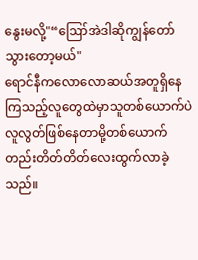နွေးမလို့"“ဪအဲဒါဆိုကျွန်တော်သွားတော့မယ်"
ရောင်နီကလောလောဆယ်အတူရှိနေကြသည့်လူတွေထဲမှာသူတစ်ယောက်ပဲလူလွတ်ဖြစ်နေတာမို့တစ်ယောက်တည်းတိတ်တိတ်လေးထွက်လာခဲ့သည်။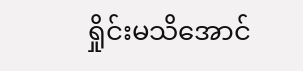ရှိုင်းမသိအောင်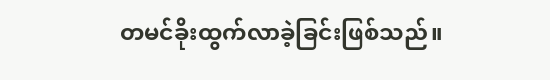တမင်ခိုးထွက်လာခဲ့ခြင်းဖြစ်သည်။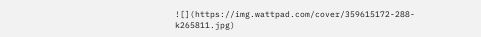![](https://img.wattpad.com/cover/359615172-288-k265811.jpg)